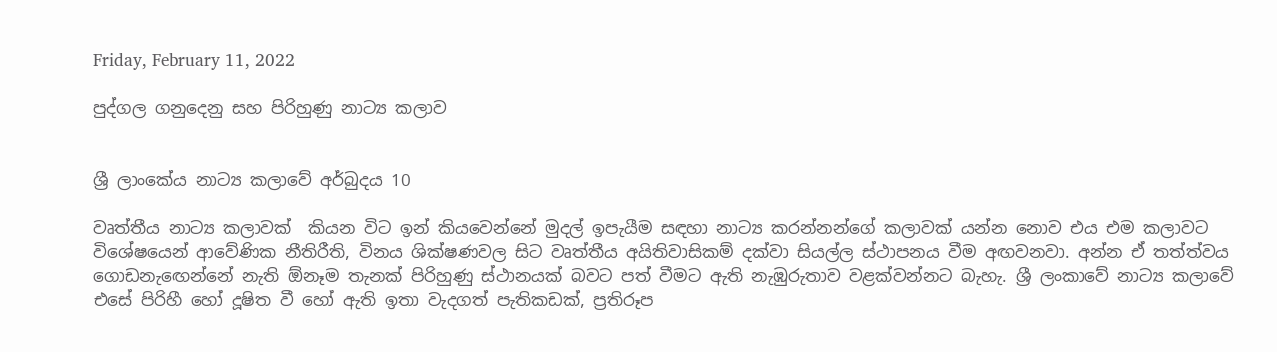Friday, February 11, 2022

පුද්ගල ගනුදෙනු සහ පිරිහුණු නාට්‍ය කලාව


ශ්‍රී ලාංකේය නාට්‍ය කලාවේ අර්බුදය 10

වෘත්තීය නාට්‍ය කලාවක්  කියන විට ඉන් කියවෙන්නේ මුදල් ඉපැයීම සඳහා නාට්‍ය කරන්නන්ගේ කලාවක් යන්න නොව එය එම කලාවට විශේෂයෙන් ආවේණික නීතිරීති, විනය ශික්ෂණවල සිට වෘත්තීය අයිතිවාසිකම් දක්වා සියල්ල ස්ථාපනය වීම අඟවනවා. අන්න ඒ තත්ත්වය ගොඩනැඟෙන්නේ නැති ඕනෑම තැනක් පිරිහුණු ස්ථානයක් බවට පත් වීමට ඇති නැඹුරුතාව වළක්වන්නට බැහැ. ශ්‍රී ලංකාවේ නාට්‍ය කලාවේ එසේ පිරිහී හෝ දූෂිත වී හෝ ඇති ඉතා වැදගත් පැතිකඩක්, ප්‍රතිරූප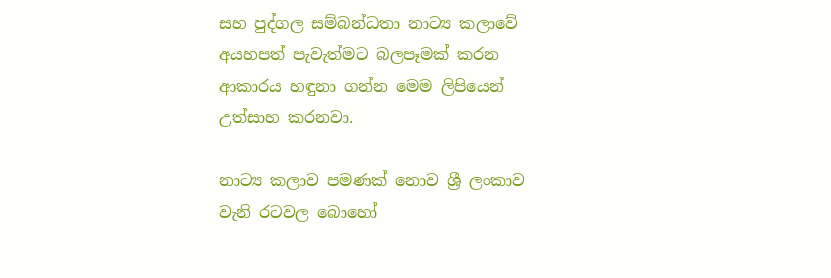සහ පුද්ගල සම්බන්ධතා නාට්‍ය කලාවේ අයහපත් පැවැත්මට බලපෑමක් කරන ආකාරය හඳුනා ගන්න මෙම ලිපියෙන් උත්සාහ කරනවා.

නාට්‍ය කලාව පමණක් නොව ශ්‍රී ලංකාව වැනි රටවල බොහෝ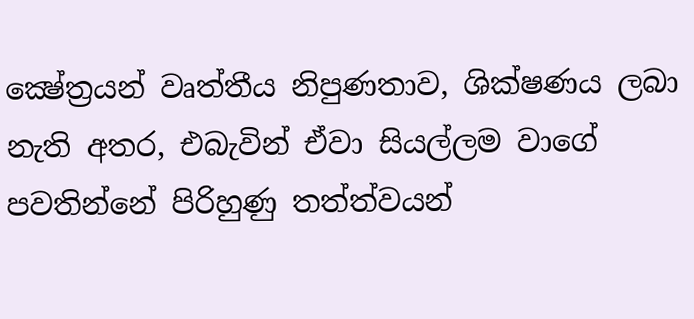ක්‍ෂේත්‍රයන් වෘත්තීය නිපුණතාව, ශික්ෂණය ලබා නැති අතර, එබැවින් ඒවා සියල්ලම වාගේ පවතින්නේ පිරිහුණු තත්ත්වයන්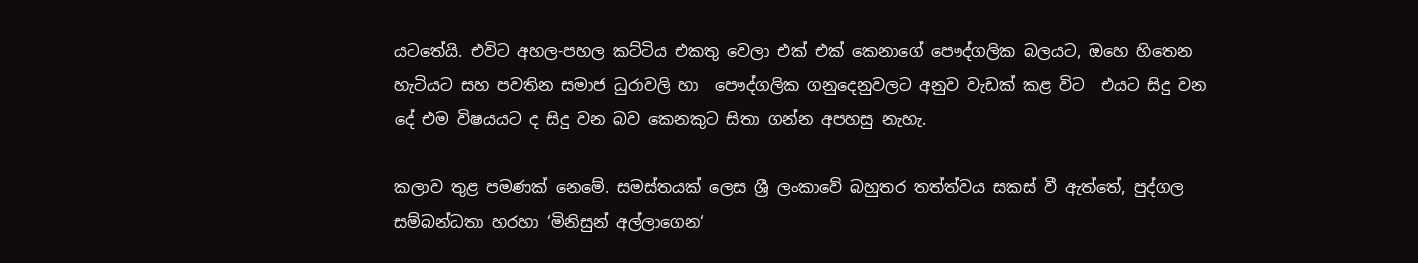යටතේයි. එවිට අහල-පහල කට්ටිය එකතු වෙලා එක් එක් කෙනාගේ පෞද්ගලික බලයට, ඔහෙ හිතෙන හැටියට සහ පවතින සමාජ ධුරාවලි හා  පෞද්ගලික ගනුදෙනුවලට අනුව වැඩක් කළ විට  එයට සිදු වන දේ එම විෂයයට ද සිදු වන බව කෙනකුට සිතා ගන්න අපහසු නැහැ.

කලාව තුළ පමණක් නෙමේ. සමස්තයක් ලෙස ශ්‍රී ලංකාවේ බහුතර තත්ත්වය සකස් වී ඇත්තේ, පුද්ගල සම්බන්ධතා හරහා ‘මිනිසුන් අල්ලාගෙන‘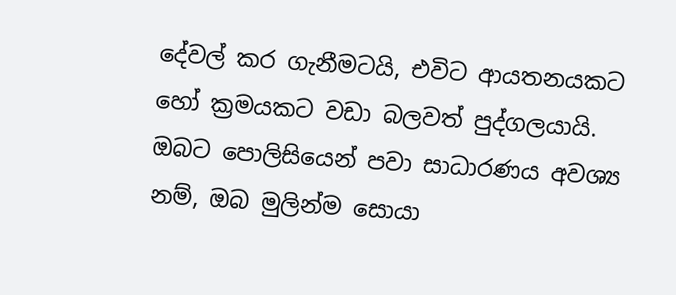දේවල් කර ගැනීමටයි, එවිට ආයතනයකට හෝ ක්‍රමයකට වඩා බලවත් පුද්ගලයායි. ඔබට පොලිසියෙන් පවා සාධාරණය අවශ්‍ය නම්, ඔබ මුලින්ම සොයා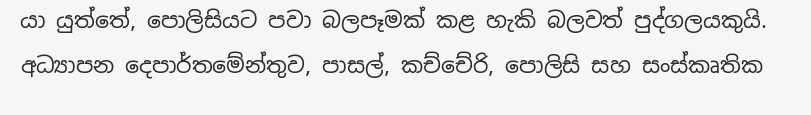යා යුත්තේ, පොලිසියට පවා බලපෑමක් කළ හැකි බලවත් පුද්ගලයකුයි. අධ්‍යාපන දෙපාර්තමේන්තුව, පාසල්, කච්චේරි, පොලිසි සහ සංස්කෘතික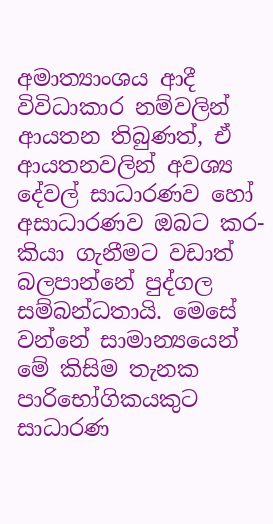අමාත්‍යාංශය ආදී විවිධාකාර නම්වලින් ආයතන තිබුණත්, ඒ ආයතනවලින් අවශ්‍ය දේවල් සාධාරණව හෝ අසාධාරණව ඔබට කර-කියා ගැනීමට වඩාත් බලපාන්නේ පුද්ගල සම්බන්ධතායි. මෙසේ වන්නේ සාමාන්‍යයෙන් මේ කිසිම තැනක පාරිභෝගිකයකුට සාධාරණ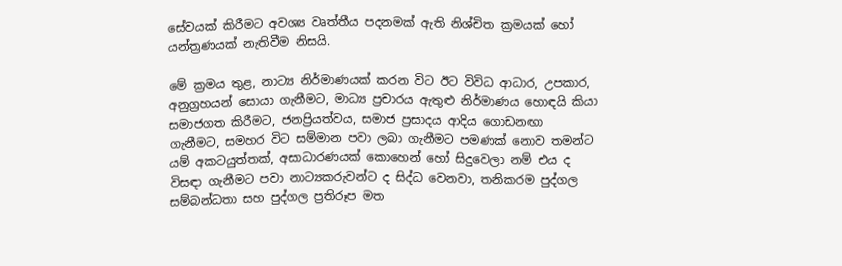සේවයක් කිරීමට අවශ්‍ය වෘත්තීය පදනමක් ඇති නිශ්චිත ක්‍රමයක් හෝ යන්ත්‍රණයක් නැතිවීම නිසයි.

මේ ක්‍රමය තුළ, නාට්‍ය නිර්මාණයක් කරන විට ඊට විවිධ ආධාර, උපකාර, අනුග්‍රහයන් සොයා ගැනීමට, මාධ්‍ය ප්‍රචාරය ඇතුළු නිර්මාණය හොඳයි කියා සමාජගත කිරීමට, ජනප්‍රියත්වය, සමාජ ප්‍රසාදය ආදිය ගොඩනඟා ගැනීමට, සමහර විට සම්මාන පවා ලබා ගැනීමට පමණක් නොව තමන්ට යම් අකටයුත්තක්, අසාධාරණයක් කොහෙන් හෝ සිදුවෙලා නම් එය ද විසඳා ගැනීමට පවා නාට්‍යකරුවන්ට ද සිද්ධ වෙනවා, තනිකරම පුද්ගල සම්බන්ධතා සහ පුද්ගල ප්‍රතිරූප මත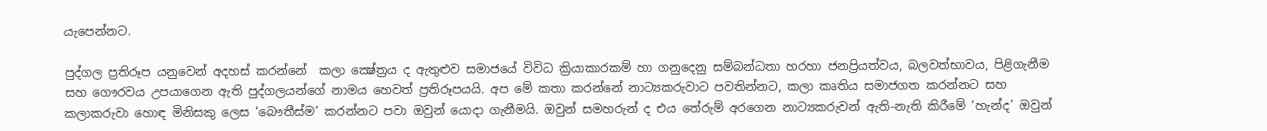යැපෙන්නට.

පුද්ගල ප්‍රතිරූප යනුවෙන් අදහස් කරන්නේ  කලා ක්‍ෂේත්‍රය ද ඇතුළුව සමාජයේ විවිධ ක්‍රියාකාරකම් හා ගනුදෙනු සම්බන්ධතා හරහා ජනප්‍රියත්වය, බලවත්භාවය, පිළිගැනීම සහ ගෞරවය උපයාගෙන ඇති පුද්ගලයන්ගේ නාමය හෙවත් ප්‍රතිරූපයයි. අප මේ කතා කරන්නේ නාට්‍යකරුවාට පවතින්නට, කලා කෘතිය සමාජගත කරන්නට සහ  කලාකරුවා හොඳ මිනිසකු ලෙස ‘බෞතීස්ම’ කරන්නට පවා ඔවුන් යොදා ගැනීමයි. ඔවුන් සමහරුන් ද එය තේරුම් අරගෙන නාට්‍යකරුවන් ඇති-නැති කිරීමේ ‘හැන්ද’ ඔවුන්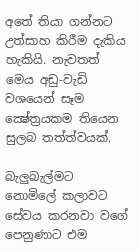අතේ තියා ගන්නට උත්සාහ කිරීම දැකිය හැකියි. නැවතත් මෙය අඩු-වැඩි වශයෙන් සෑම ක්‍ෂේත්‍රයකම තියෙන සුලබ තත්ත්වයක්.

බැලුබැල්මට නොමිලේ කලාවට සේවය කරනවා වගේ පෙනුණාට එම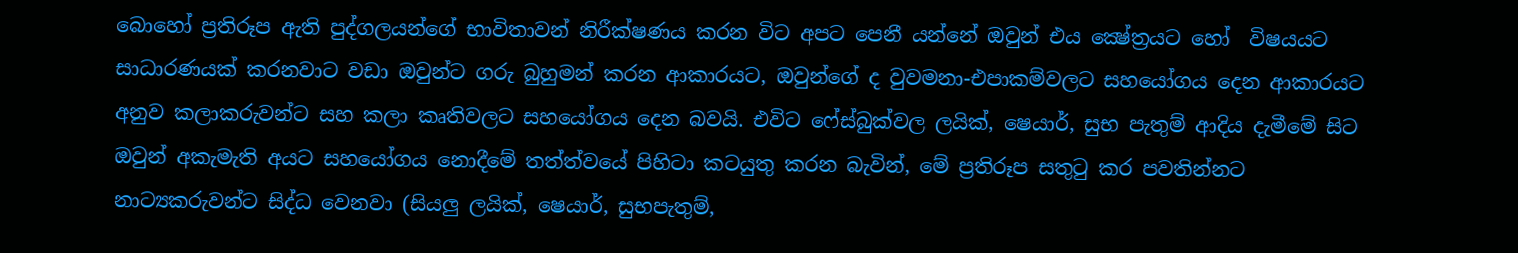බොහෝ ප්‍රතිරූප ඇති පුද්ගලයන්ගේ භාවිතාවන් නිරීක්ෂණය කරන විට අපට පෙනී යන්නේ ඔවුන් එය ක්‍ෂේත්‍රයට හෝ  විෂයයට සාධාරණයක් කරනවාට වඩා ඔවුන්ට ගරු බුහුමන් කරන ආකාරයට, ඔවුන්ගේ ද වුවමනා-එපාකම්වලට සහයෝගය දෙන ආකාරයට අනුව කලාකරුවන්ට සහ කලා කෘතිවලට සහයෝගය දෙන බවයි. එවිට ෆේස්බුක්වල ලයික්, ෂෙයාර්, සුභ පැතුම් ආදිය දැමීමේ සිට ඔවුන් අකැමැති අයට සහයෝගය නොදීමේ තත්ත්වයේ පිහිටා කටයුතු කරන බැවින්, මේ ප්‍රතිරූප සතුටු කර පවතින්නට නාට්‍යකරුවන්ට සිද්ධ වෙනවා (සියලු ලයික්, ෂෙයාර්, සුභපැතුම්,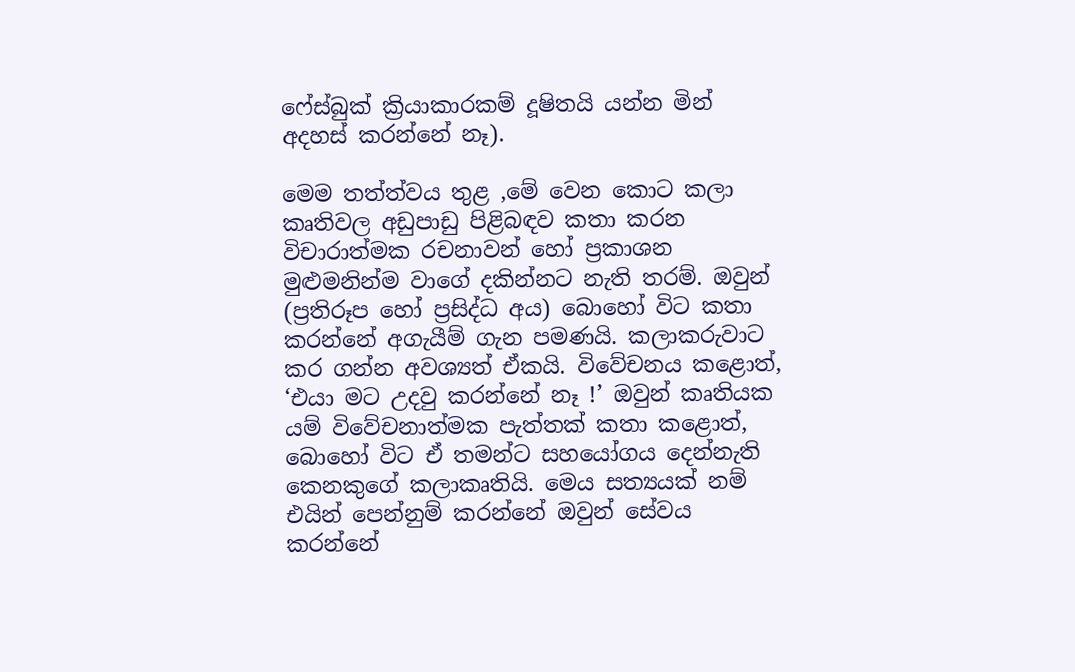ෆේස්බුක් ක්‍රියාකාරකම් දූෂිතයි යන්න මින් අදහස් කරන්නේ නෑ).

මෙම තත්ත්වය තුළ ,මේ වෙන කොට කලා කෘතිවල අඩුපාඩු පිළිබඳව කතා කරන විචාරාත්මක රචනාවන් හෝ ප්‍රකාශන මුළුමනින්ම වාගේ දකින්නට නැති තරම්. ඔවුන් (ප්‍රතිරූප හෝ ප්‍රසිද්ධ අය) බොහෝ විට කතා කරන්නේ අගැයීම් ගැන පමණයි. කලාකරුවාට කර ගන්න අවශ්‍යත් ඒකයි. විවේචනය කළොත්, ‘එයා මට උදවු කරන්නේ නෑ !’ ඔවුන් කෘතියක යම් විවේචනාත්මක පැත්තක් කතා කළොත්, බොහෝ විට ඒ තමන්ට සහයෝගය දෙන්නැති කෙනකුගේ කලාකෘතියි. මෙය සත්‍යයක් නම් එයින් පෙන්නුම් කරන්නේ ඔවුන් සේවය කරන්නේ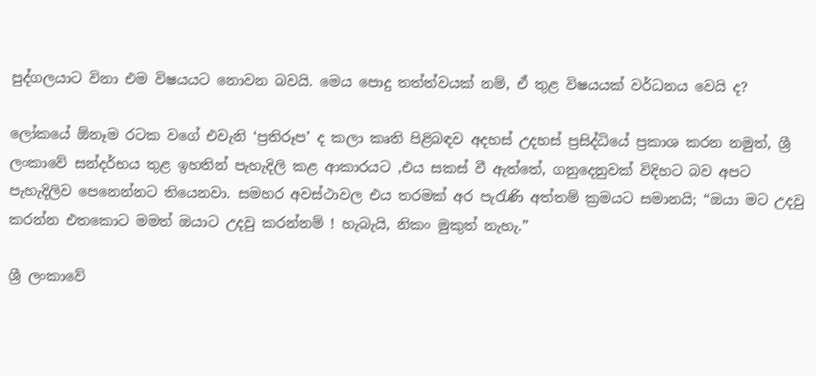පුද්ගලයාට විනා එම විෂයයට නොවන බවයි. මෙය පොදු තත්ත්වයක් නම්, ඒ තුළ විෂයයක් වර්ධනය වෙයි ද?

ලෝකයේ ඕනෑම රටක වගේ එවැනි ‘ප්‍රතිරූප’ ද කලා කෘති පිළිබඳව අදහස් උදහස් ප්‍රසිද්ධියේ ප්‍රකාශ කරන නමුත්, ශ්‍රී ලංකාවේ සන්දර්භය තුළ ඉහතින් පැහැදිලි කළ ආකාරයට ,එය සකස් වී ඇත්තේ, ගනුදෙනුවක් විදිහට බව අපට පැහැදිලිව පෙනෙන්නට තියෙනවා. සමහර අවස්ථාවල එය තරමක් අර පැරැණි අත්තම් ක්‍රමයට සමානයි; “ඔයා මට උදවු කරන්න එතකොට මමත් ඔයාට උදවු කරන්නම් ! හැබැයි, නිකං මුකුත් නැහැ.”

ශ්‍රී ලංකාවේ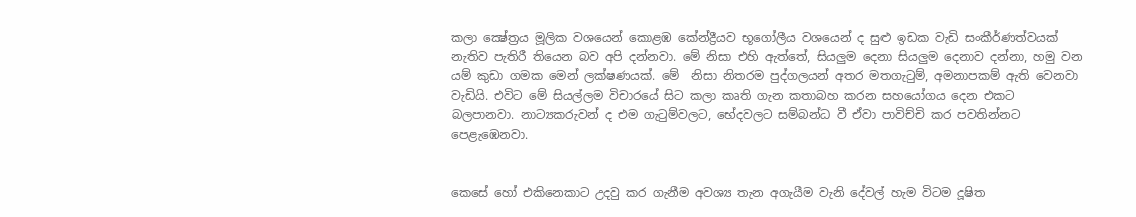කලා ක්‍ෂේත්‍රය මූලික වශයෙන් කොළඹ කේන්ද්‍රීයව භූගෝලීය වශයෙන් ද සුළු ඉඩක වැඩි සංකීර්ණත්වයක් නැතිව පැතිරී තියෙන බව අපි දන්නවා. මේ නිසා එහි ඇත්තේ, සියලුම දෙනා සියලුම දෙනාව දන්නා, හමු වන යම් කුඩා ගමක මෙන් ලක්ෂණයක්. මේ  නිසා නිතරම පුද්ගලයන් අතර මතගැටුම්, අමනාපකම් ඇති වෙනවා වැඩියි. එවිට මේ සියල්ලම විචාරයේ සිට කලා කෘති ගැන කතාබහ කරන සහයෝගය දෙන එකට බලපානවා. නාට්‍යකරුවන් ද එම ගැටුම්වලට, භේදවලට සම්බන්ධ වී ඒවා පාවිච්චි කර පවතින්නට පෙළැඹෙනවා.


කෙසේ හෝ එකිනෙකාට උදවු කර ගැනීම අවශ්‍ය තැන අගැයීම වැනි දේවල් හැම විටම දූෂිත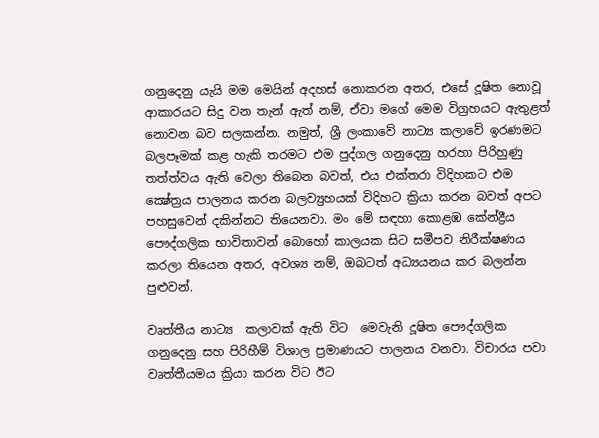ගනුදෙනු යැයි මම මෙයින් අදහස් නොකරන අතර, එසේ දූෂිත නොවූ ආකාරයට සිදු වන තැන් ඇත් නම්, ඒවා මගේ මෙම විග්‍රහයට ඇතුළත් නොවන බව සලකන්න. නමුත්, ශ්‍රී ලංකාවේ නාට්‍ය කලාවේ ඉරණමට බලපෑමක් කළ හැකි තරමට එම පුද්ගල ගනුදෙනු හරහා පිරිහුණු තත්ත්වය ඇති වෙලා තිබෙන බවත්, එය එක්තරා විදිහකට එම ක්‍ෂේත්‍රය පාලනය කරන බලව්‍යුහයක් විදිහට ක්‍රියා කරන බවත් අපට පහසුවෙන් දකින්නට තියෙනවා. මං මේ සඳහා කොළඹ කේන්ද්‍රීය පෞද්ගලික භාවිතාවන් බොහෝ කාලයක සිට සමීපව නිරීක්ෂණය කරලා තියෙන අතර, අවශ්‍ය නම්, ඔබටත් අධ්‍යයනය කර බලන්න පුළුවන්.

වෘත්තීය නාට්‍ය  කලාවක් ඇති විට  මෙවැනි දූෂිත පෞද්ගලික ගනුදෙනු සහ පිරිහීම් විශාල ප්‍රමාණයට පාලනය වනවා. විචාරය පවා වෘත්තීයමය ක්‍රියා කරන විට ඊට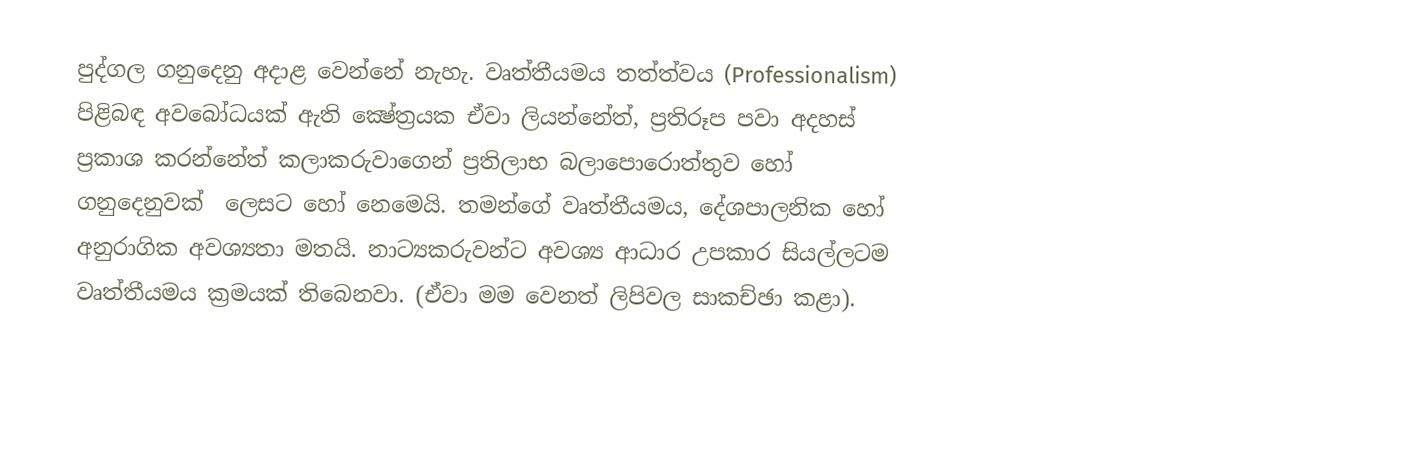පුද්ගල ගනුදෙනු අදාළ වෙන්නේ නැහැ. වෘත්තීයමය තත්ත්වය (Professionalism) පිළිබඳ අවබෝධයක් ඇති ක්‍ෂේත්‍රයක ඒවා ලියන්නේත්, ප්‍රතිරූප පවා අදහස් ප්‍රකාශ කරන්නේත් කලාකරුවාගෙන් ප්‍රතිලාභ බලාපොරොත්තුව හෝ  ගනුදෙනුවක්  ලෙසට හෝ නෙමෙයි. තමන්ගේ වෘත්තීයමය, දේශපාලනික හෝ අනුරාගික අවශ්‍යතා මතයි. නාට්‍යකරුවන්ට අවශ්‍ය ආධාර උපකාර සියල්ලටම වෘත්තීයමය ක්‍රමයක් තිබෙනවා. (ඒවා මම වෙනත් ලිපිවල සාකච්ඡා කළා).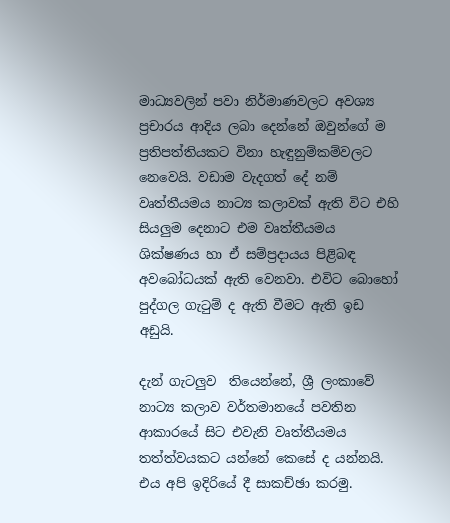මාධ්‍යවලින් පවා නිර්මාණවලට අවශ්‍ය ප්‍රචාරය ආදිය ලබා දෙන්නේ ඔවුන්ගේ ම ප්‍රතිපත්තියකට විනා හැඳුනුම්කම්වලට නෙවෙයි. වඩාම වැදගත් දේ නම් වෘත්තීයමය නාට්‍ය කලාවක් ඇති විට එහි සියලුම දෙනාට එම වෘත්තීයමය ශික්ෂණය හා ඒ සම්ප්‍රදායය පිළිබඳ අවබෝධයක් ඇති වෙනවා. එවිට බොහෝ පුද්ගල ගැටුම් ද ඇති වීමට ඇති ඉඩ අඩුයි.

දැන් ගැටලුව  තියෙන්නේ, ශ්‍රී ලංකාවේ නාට්‍ය කලාව වර්තමානයේ පවතින ආකාරයේ සිට එවැනි වෘත්තීයමය තත්ත්වයකට යන්නේ කෙසේ ද යන්නයි. එය අපි ඉදිරියේ දී සාකච්ඡා කරමු.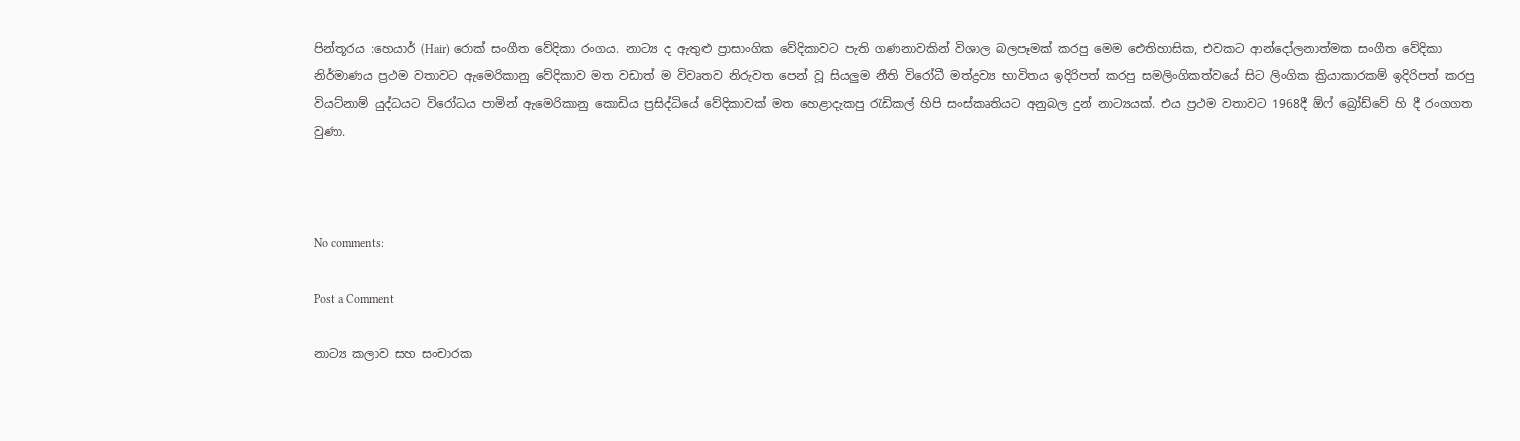පින්තූරය :හෙයාර් (Hair) රොක් සංගීත වේදිකා රංගය. නාට්‍ය ද ඇතුළු ප්‍රාසාංගික වේදිකාවට පැති ගණනාවකින් විශාල බලපෑමක් කරපු මෙම ඓතිහාසික, එවකට ආන්දෝලනාත්මක සංගීත වේදිකා නිර්මාණය ප්‍රථම වතාවට ඇමෙරිකානු වේදිකාව මත වඩාත් ම විවෘතව නිරුවත පෙන් වූ සියලුම නීති විරෝධී මත්ද්‍රව්‍ය භාවිතය ඉදිරිපත් කරපු සමලිංගිකත්වයේ සිට ලිංගික ක්‍රියාකාරකම් ඉදිරිපත් කරපු වියට්නාම් යුද්ධයට විරෝධය පාමින් ඇමෙරිකානු කොඩිය ප්‍රසිද්ධියේ වේදිකාවක් මත හෙළාදැකපු රැඩිකල් හිපි සංස්කෘතියට අනුබල දුන් නාට්‍යයක්. එය ප්‍රථම වතාවට 1968දී ඕෆ් බ්‍රෝඩ්වේ හි දී රංගගත වුණා.



No comments:

Post a Comment

නාට්‍ය කලාව සහ සංචාරක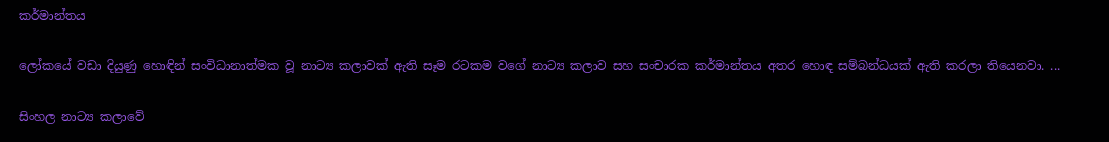කර්මාන්තය

ලෝකයේ වඩා දියුණු හොඳින් සංවිධානාත්මක වූ නාට්‍ය කලාවක් ඇති සෑම රටකම වගේ නාට්‍ය කලාව සහ සංචාරක කර්මාන්තය අතර හොඳ සම්බන්ධයක් ඇති කරලා තියෙනවා. ...

සිංහල නාට්‍ය කලාවේ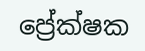ප්‍රේක්ෂක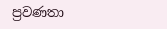ප්‍රවණතා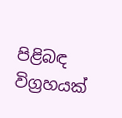පිළිබඳ විග්‍රහයක්